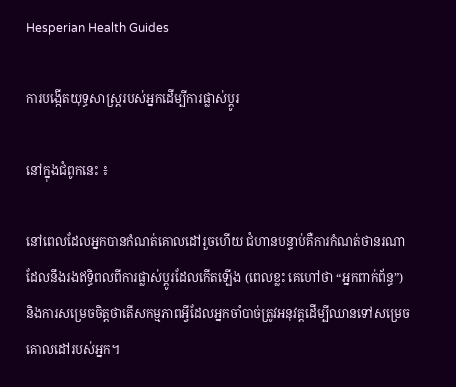Hesperian Health Guides

ការបង្កើតយុទ្ធសាស្ត្ររបស់អ្នកដើម្បីការផ្លាស់ប្តូរ

នៅក្នុងជំពូកនេះ ៖

នៅពេលដែលអ្នកបានកំណត់គោលដៅរួចហើយ ជំហានបន្ទាប់គឺការកំណត់ថានរណាដែលនឹងរងឥទ្ធិពលពីការផ្លាស់ប្តូរដែលកើតឡើង (ពេលខ្លះ គេហៅថា “អ្នកពាក់ព័ន្ធ”) និងការសម្រេចចិត្តថាតើសកម្មភាពអ្វីដែលអ្នកចាំបាច់ត្រូវអនុវត្តដើម្បីឈានទៅសម្រេចគោលដៅរបស់អ្នក។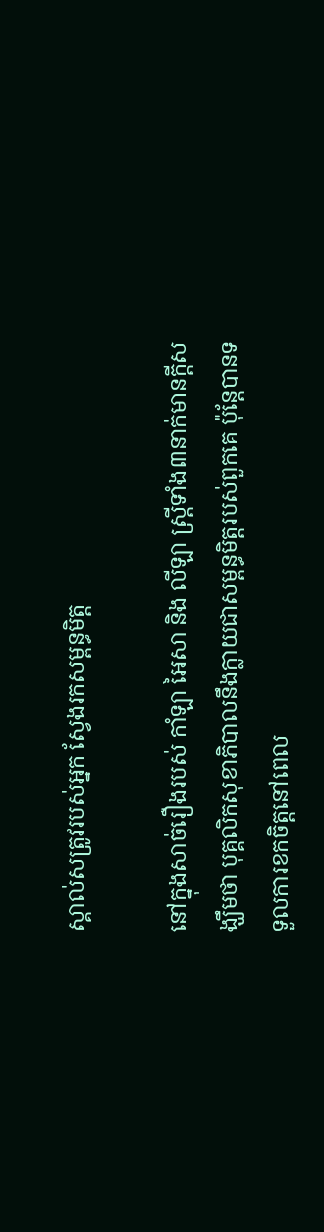ស្គាល់សត្រូវរបស់អ្នក ស្វែងរកសម្ពន្ធមិត្ត

នៅក្នុងសាច់រឿងរបស់ កាំឡា អៃសា និង លីឡា ស្ត្រីទាំង៣នាក់មានក្តីសង្ឃឹមថា បុគ្គលិកសុខាភិបាលនឹងក្លាយជាសម្ពន្ធមិត្តរបស់ពួកគេ ប៉ុន្តែបានទទួលការខកចិត្តនៅពេល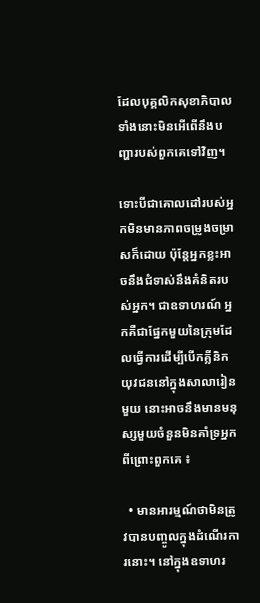ដែលបុគ្គលិកសុខាភិបាលទាំងនោះមិនអើពើនឹងបញ្ហារបស់ពួកគេទៅវិញ។

ទោះបីជាគោលដៅរបស់អ្នកមិនមានភាពចម្រូងចម្រាសក៏ដោយ ប៉ុន្តែអ្នកខ្លះអាចនឹងជំទាស់នឹងគំនិតរបស់អ្នក។ ជាឧទាហរណ៍ អ្នកគឺជាផ្នែកមួយនៃក្រុមដែលធ្វើការដើម្បីបើកគ្លីនិកយុវជននៅក្នុងសាលារៀនមួយ នោះអាចនឹងមានមនុស្សមួយចំនួនមិនគាំទ្រអ្នក ពីព្រោះពួកគេ ៖

  • មានអារម្មណ៍ថាមិនត្រូវបានបញ្ចូលក្នុងដំណើរការនោះ។ នៅក្នុងឧទាហរ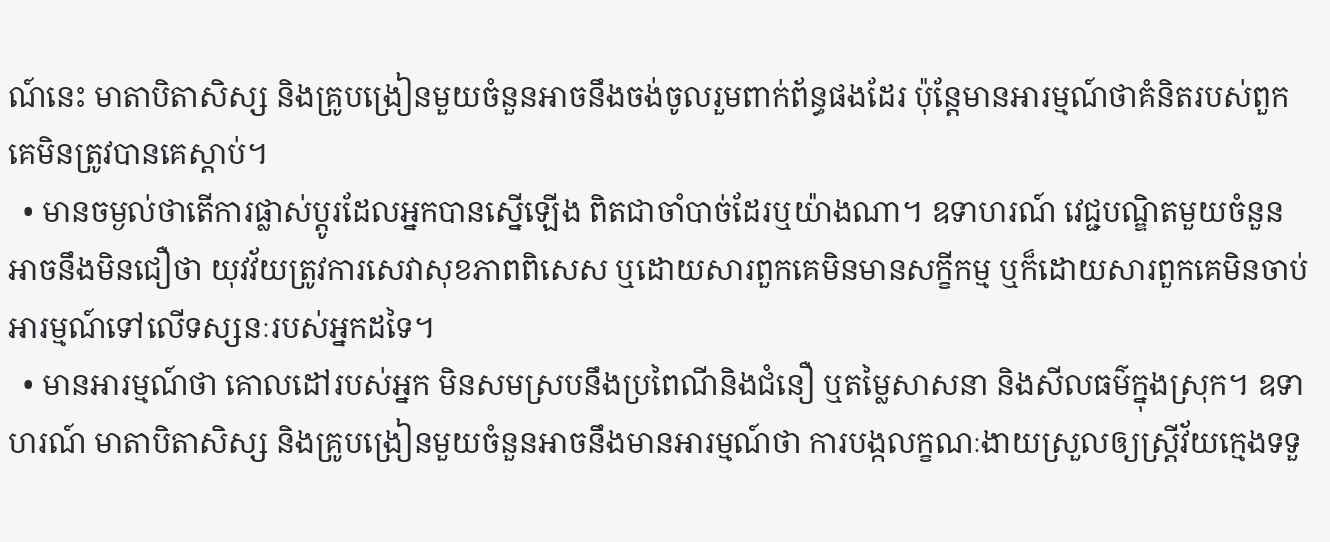ណ៍នេះ មាតាបិតាសិស្ស និងគ្រូបង្រៀនមួយចំនួនអាចនឹងចង់ចូលរួមពាក់ព័ន្ធផងដែរ ប៉ុន្តែមានអារម្មណ៍ថាគំនិតរបស់ពួកគេមិនត្រូវបានគេស្តាប់។
  • មានចម្ងល់ថាតើការផ្លាស់ប្តូរដែលអ្នកបានស្នើឡើង ពិតជាចាំបាច់ដែរឬយ៉ាងណា។ ឧទាហរណ៍ វេជ្ជបណ្ឌិតមួយចំនួនអាចនឹងមិនជឿថា យុវវ័យត្រូវការសេវាសុខភាពពិសេស ឬដោយសារពួកគេមិនមានសក្ខីកម្ម ឬក៏ដោយសារពួកគេមិនចាប់អារម្មណ៍ទៅលើទស្សនៈរបស់អ្នកដទៃ។
  • មានអារម្មណ៍ថា គោលដៅរបស់អ្នក មិនសមស្របនឹងប្រពៃណីនិងជំនឿ ឬតម្លៃសាសនា និងសីលធម៌ក្នុងស្រុក។ ឧទាហរណ៍ មាតាបិតាសិស្ស និងគ្រូបង្រៀនមួយចំនួនអាចនឹងមានអារម្មណ៍ថា ការបង្កលក្ខណៈងាយស្រួលឲ្យស្ត្រីវ័យក្មេងទទួ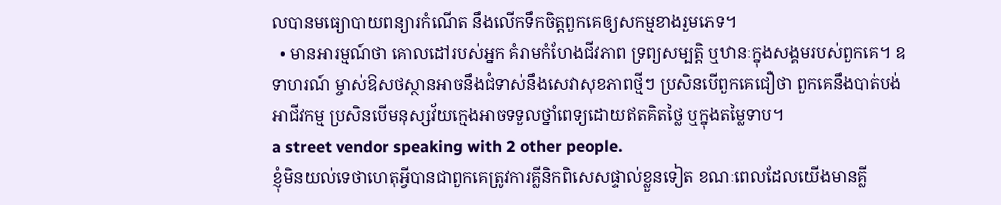លបានមធ្យោបាយពន្យារកំណើត នឹងលើកទឹកចិត្តពួកគេឲ្យសកម្មខាងរួមភេទ។
  • មានអារម្មណ៍ថា គោលដៅរបស់អ្នក គំរាមកំហែងជីវភាព ទ្រព្យសម្បត្តិ ឬឋានៈក្នុងសង្គមរបស់ពួកគេ។ ឧទាហរណ៍ ម្ចាស់ឱសថស្ថានអាចនឹងជំទាស់នឹងសេវាសុខភាពថ្មីៗ ប្រសិនបើពួកគេជឿថា ពួកគេនឹងបាត់បង់អាជីវកម្ម ប្រសិនបើមនុស្សវ័យក្មេងអាចទទួលថ្នាំពេទ្យដោយឥតគិតថ្លៃ ឬក្នុងតម្លៃទាប។
a street vendor speaking with 2 other people.
ខ្ញុំមិនយល់ទេថាហេតុអ្វីបានជាពួកគេត្រូវការគ្លីនិកពិសេសផ្ទាល់ខ្លួនទៀត ខណៈពេលដែលយើងមានគ្លី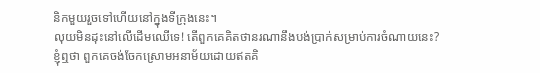និកមួយរួចទៅហើយនៅក្នុងទីក្រុងនេះ។
លុយមិនដុះនៅលើដើមឈើទេ! តើពួកគេគិតថានរណានឹងបង់ប្រាក់សម្រាប់ការចំណាយនេះ?
ខ្ញុំឮថា ពួកគេចង់ចែកស្រោមអនាម័យដោយឥតគិ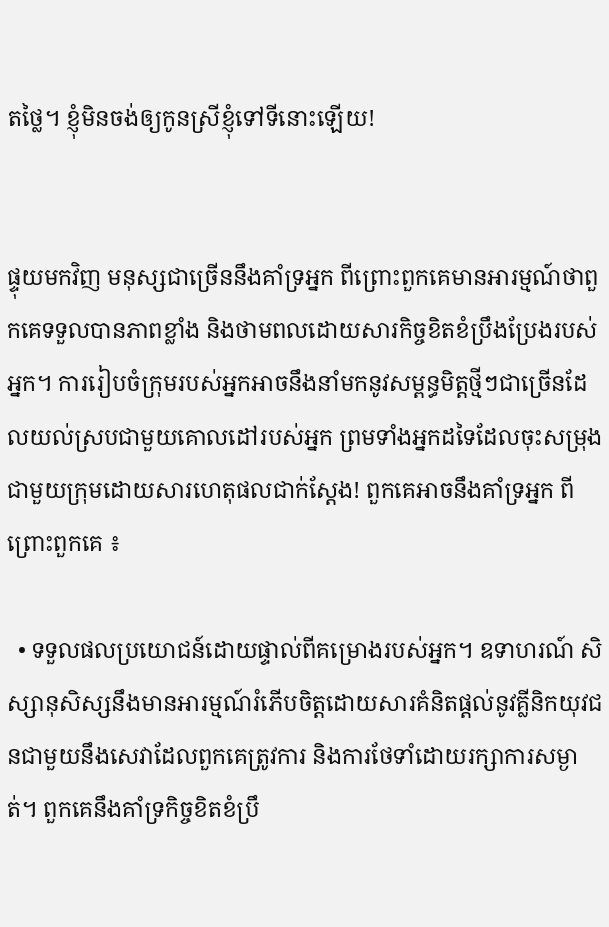តថ្លៃ។ ខ្ញុំមិនចង់ឲ្យកូនស្រីខ្ញុំទៅទីនោះឡើយ!


ផ្ទុយមកវិញ មនុស្សជាច្រើននឹងគាំទ្រអ្នក ពីព្រោះពួកគេមានអារម្មណ៍ថាពួកគេទទួលបានភាពខ្លាំង និងថាមពលដោយសារកិច្ចខិតខំប្រឹងប្រែងរបស់អ្នក។ ការរៀបចំក្រុមរបស់អ្នកអាចនឹងនាំមកនូវសម្ពន្ធមិត្តថ្មីៗជាច្រើនដែលយល់ស្របជាមួយគោលដៅរបស់អ្នក ព្រមទាំងអ្នកដទៃដែលចុះសម្រុងជាមួយក្រុមដោយសារហេតុផលជាក់ស្តែង! ពួកគេអាចនឹងគាំទ្រអ្នក ពីព្រោះពួកគេ ៖

  • ទទួលផលប្រយោជន៍ដោយផ្ទាល់ពីគម្រោងរបស់អ្នក។ ឧទាហរណ៍ សិស្សានុសិស្សនឹងមានអារម្មណ៍រំភើបចិត្តដោយសារគំនិតផ្តល់នូវគ្លីនិកយុវជនជាមួយនឹងសេវាដែលពួកគេត្រូវការ និងការថែទាំដោយរក្សាការសម្ងាត់។ ពួកគេនឹងគាំទ្រកិច្ចខិតខំប្រឹ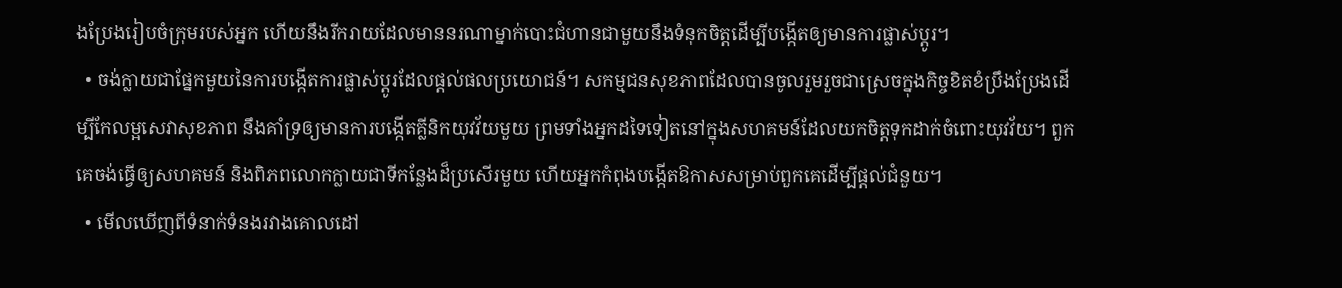ងប្រែងរៀបចំក្រុមរបស់អ្នក ហើយនឹងរីករាយដែលមាននរណាម្នាក់បោះជំហានជាមួយនឹងទំនុកចិត្តដើម្បីបង្កើតឲ្យមានការផ្លាស់ប្តូរ។
  • ចង់ក្លាយជាផ្នែកមួយនៃការបង្កើតការផ្លាស់ប្តូរដែលផ្តល់ផលប្រយោជន៍។ សកម្មជនសុខភាពដែលបានចូលរួមរួចជាស្រេចក្នុងកិច្ចខិតខំប្រឹងប្រែងដើម្បីកែលម្អសេវាសុខភាព នឹងគាំទ្រឲ្យមានការបង្កើតគ្លីនិកយុវវ័យមួយ ព្រមទាំងអ្នកដទៃទៀតនៅក្នុងសហគមន៍ដែលយកចិត្តទុកដាក់ចំពោះយុវវ័យ។ ពួកគេចង់ធ្វើឲ្យសហគមន៍ និងពិភពលោកក្លាយជាទីកន្លែងដ៏ប្រសើរមួយ ហើយអ្នកកំពុងបង្កើតឱកាសសម្រាប់ពួកគេដើម្បីផ្តល់ជំនួយ។
  • មើលឃើញពីទំនាក់ទំនងរវាងគោលដៅ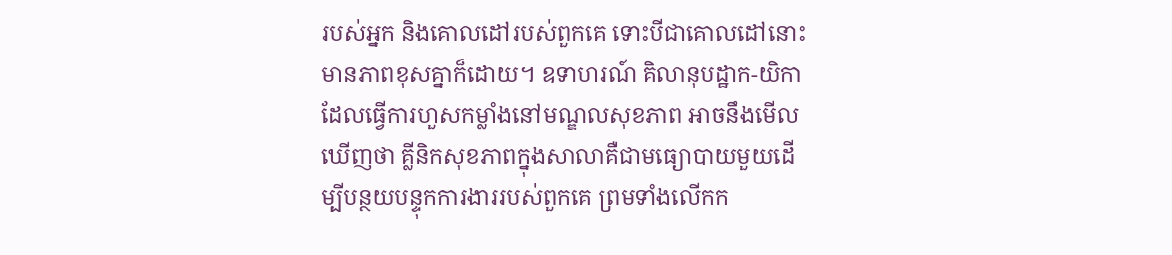របស់អ្នក និងគោលដៅរបស់ពួកគេ ទោះបីជាគោលដៅនោះមានភាពខុសគ្នាក៏ដោយ។ ឧទាហរណ៍ គិលានុបដ្ឋាក-យិកាដែលធ្វើការហួសកម្លាំងនៅមណ្ឌលសុខភាព អាចនឹងមើលឃើញថា គ្លីនិកសុខភាពក្នុងសាលាគឺជាមធ្យោបាយមួយដើម្បីបន្ថយបន្ទុកការងាររបស់ពួកគេ ព្រមទាំងលើកក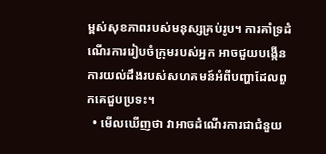ម្ពស់សុខភាពរបស់មនុស្សគ្រប់រូប។ ការគាំទ្រដំណើរការរៀបចំក្រុមរបស់អ្នក អាចជួយបង្កើនការយល់ដឹងរបស់សហគមន៍អំពីបញ្ហាដែលពួកគេជួបប្រទះ។
  • មើលឃើញថា វាអាចដំណើរការជាជំនួយ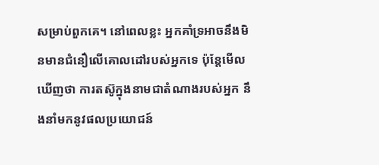សម្រាប់ពួកគេ។ នៅពេលខ្លះ អ្នកគាំទ្រអាចនឹងមិនមានជំនឿលើគោលដៅរបស់អ្នកទេ ប៉ុន្តែមើលឃើញថា ការតស៊ូក្នុងនាមជាតំណាងរបស់អ្នក នឹងនាំមកនូវផលប្រយោជន៍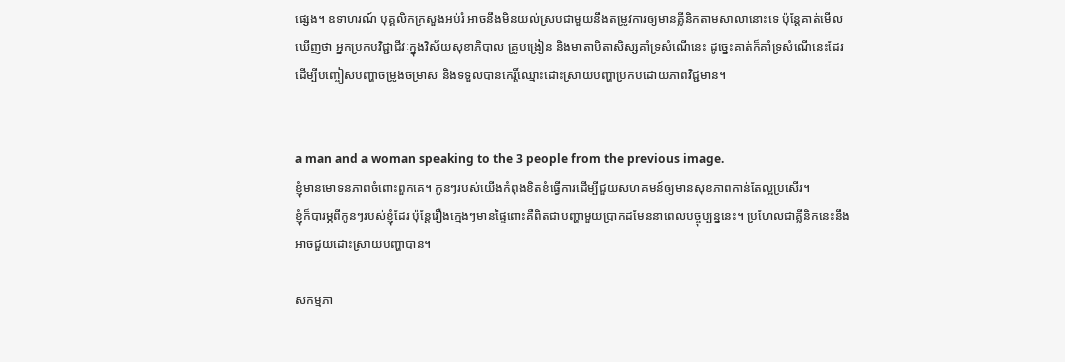ផ្សេង។ ឧទាហរណ៍ បុគ្គលិកក្រសួងអប់រំ អាចនឹងមិនយល់ស្របជាមួយនឹងតម្រូវការឲ្យមានគ្លីនិកតាមសាលានោះទេ ប៉ុន្តែគាត់មើលឃើញថា អ្នកប្រកបវិជ្ជាជីវៈក្នុងវិស័យសុខាភិបាល គ្រូបង្រៀន និងមាតាបិតាសិស្សគាំទ្រសំណើនេះ ដូច្នេះគាត់ក៏គាំទ្រសំណើនេះដែរ ដើម្បីបញ្ចៀសបញ្ហាចម្រូងចម្រាស និងទទួលបានកេរ្តិ៍ឈ្មោះដោះស្រាយបញ្ហាប្រកបដោយភាពវិជ្ជមាន។


a man and a woman speaking to the 3 people from the previous image.
ខ្ញុំមានមោទនភាពចំពោះពួកគេ។ កូនៗរបស់យើងកំពុងខិតខំធ្វើការដើម្បីជួយសហគមន៍ឲ្យមានសុខភាពកាន់តែល្អប្រសើរ។
ខ្ញុំក៏បារម្ភពីកូនៗរបស់ខ្ញុំដែរ ប៉ុន្តែរឿងក្មេងៗមានផ្ទៃពោះគឺពិតជាបញ្ហាមួយប្រាកដមែននាពេលបច្ចុប្បន្ននេះ។ ប្រហែលជាគ្លីនិកនេះនឹងអាចជួយដោះស្រាយបញ្ហាបាន។

សកម្មភា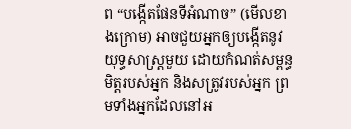ព “បង្កើតផែនទីអំណាច” (មើលខាងក្រោម) អាចជួយអ្នកឲ្យបង្កើតនូវយុទ្ធសាស្ត្រមួយ ដោយកំណត់សម្ពន្ធមិត្តរបស់អ្នក និងសត្រូវរបស់អ្នក ព្រមទាំងអ្នកដែលនៅអ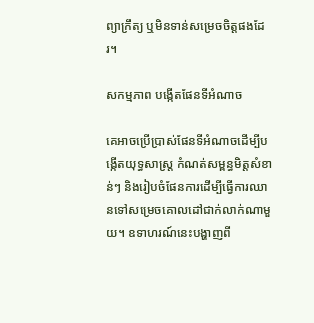ព្យាក្រឹត្យ ឬមិនទាន់សម្រេចចិត្តផងដែរ។

សកម្មភាព បង្កើតផែនទីអំណាច

គេអាចប្រើប្រាស់ផែនទីអំណាចដើម្បីបង្កើតយុទ្ធសាស្ត្រ កំណត់សម្ពន្ធមិត្តសំខាន់ៗ និងរៀបចំផែនការដើម្បីធ្វើការឈានទៅសម្រេចគោលដៅជាក់លាក់ណាមួយ។ ឧទាហរណ៍នេះបង្ហាញពី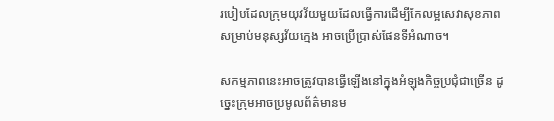របៀបដែលក្រុមយុវវ័យមួយដែលធ្វើការដើម្បីកែលម្អសេវាសុខភាពសម្រាប់មនុស្សវ័យក្មេង អាចប្រើប្រាស់ផែនទីអំណាច។

សកម្មភាពនេះអាចត្រូវបានធ្វើឡើងនៅក្នុងអំឡុងកិច្ចប្រជុំជាច្រើន ដូច្នេះក្រុមអាចប្រមូលព័ត៌មានម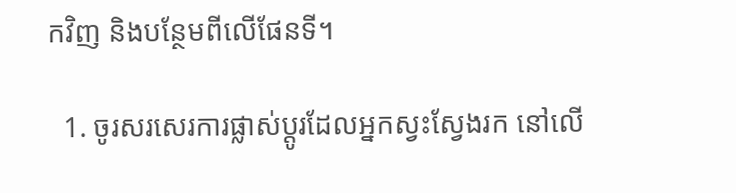កវិញ និងបន្ថែមពីលើផែនទី។

  1. ចូរសរសេរការផ្លាស់ប្តូរដែលអ្នកស្វះស្វែងរក នៅលើ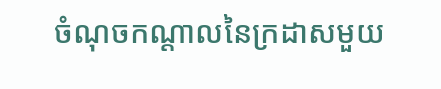ចំណុចកណ្តាលនៃក្រដាសមួយ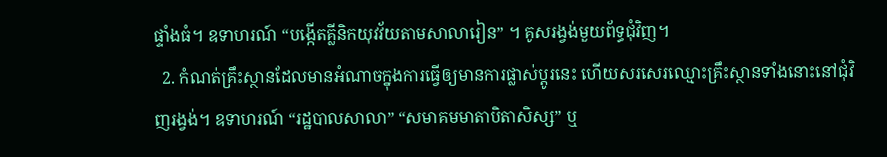ផ្ទាំងធំ។ ឧទាហរណ៍ “បង្កើតគ្លីនិកយុវវ័យតាមសាលារៀន” ។ គូសរង្វង់មួយព័ទ្ធជុំវិញ។
  2. កំណត់គ្រឹះស្ថានដែលមានអំណាចក្នុងការធ្វើឲ្យមានការផ្លាស់ប្តូរនេះ ហើយសរសេរឈ្មោះគ្រឹះស្ថានទាំងនោះនៅជុំវិញរង្វង់។ ឧទាហរណ៍ “រដ្ឋបាលសាលា” “សមាគមមាតាបិតាសិស្ស” ឬ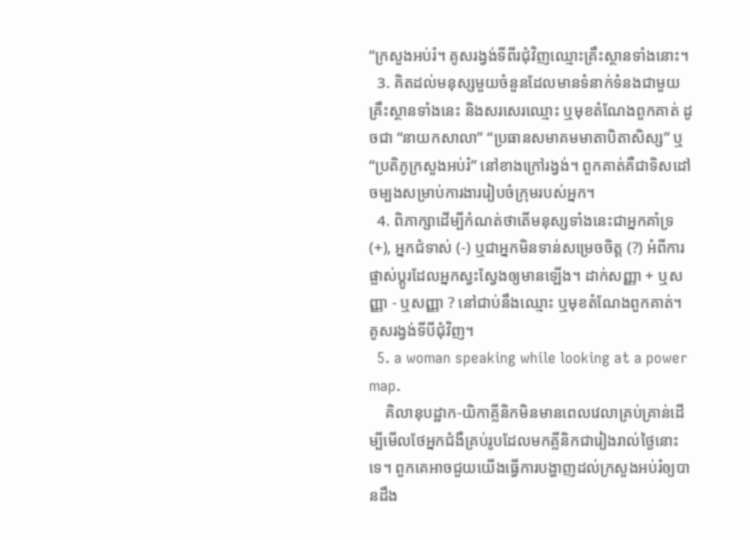“ក្រសួងអប់រំ។ គូសរង្វង់ទីពីរជុំវិញឈ្មោះគ្រឹះស្ថានទាំងនោះ។
  3. គិតដល់មនុស្សមួយចំនួនដែលមានទំនាក់ទំនងជាមួយគ្រឹះស្ថានទាំងនេះ និងសរសេរឈ្មោះ ឬមុខតំណែងពួកគាត់ ដូចជា “នាយកសាលា” “ប្រធានសមាគមមាតាបិតាសិស្ស” ឬ “ប្រតិភូក្រសួងអប់រំ” នៅខាងក្រៅរង្វង់។ ពួកគាត់គឺជាទិសដៅចម្បងសម្រាប់ការងាររៀបចំក្រុមរបស់អ្នក។
  4. ពិភាក្សាដើម្បីកំណត់ថាតើមនុស្សទាំងនេះជាអ្នកគាំទ្រ (+), អ្នកជំទាស់ (-) ឬជាអ្នកមិនទាន់សម្រេចចិត្ត (?) អំពីការផ្លាស់ប្តូរដែលអ្នកស្វះស្វែងឲ្យមានឡើង។ ដាក់សញ្ញា + ឬសញ្ញា - ឬសញ្ញា ? នៅជាប់នឹងឈ្មោះ ឬមុខតំណែងពួកគាត់។ គូសរង្វង់ទីបីជុំវិញ។
  5. a woman speaking while looking at a power map.
    គិលានុបដ្ឋាក-យិកាគ្លីនិកមិនមានពេលវេលាគ្រប់គ្រាន់ដើម្បីមើលថែអ្នកជំងឺគ្រប់រូបដែលមកគ្លីនិកជារៀងរាល់ថ្ងៃនោះទេ។ ពួកគេអាចជួយយើងធ្វើការបង្ហាញដល់ក្រសួងអប់រំឲ្យបានដឹង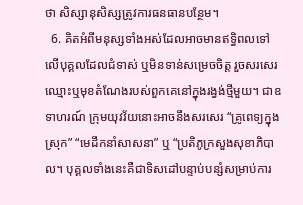ថា សិស្សានុសិស្សត្រូវការធនធានបន្ថែម។
  6. គិតអំពីមនុស្សទាំងអស់ដែលអាចមានឥទ្ធិពលទៅលើបុគ្គលដែលជំទាស់ ឬមិនទាន់សម្រេចចិត្ត រួចសរសេរឈ្មោះឬមុខតំណែងរបស់ពួកគេនៅក្នុងរង្វង់ថ្មីមួយ។ ជាឧទាហរណ៍ ក្រុមយុវវ័យនោះអាចនឹងសរសេរ “គ្រូពេទ្យក្នុងស្រុក” “មេដឹកនាំសាសនា” ឬ “ប្រតិភូក្រសួងសុខាភិបាល។ បុគ្គលទាំងនេះគឺជាទិសដៅបន្ទាប់បន្សំសម្រាប់ការ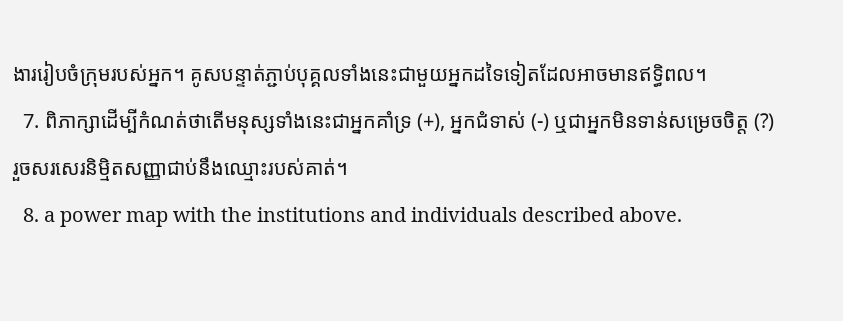ងាររៀបចំក្រុមរបស់អ្នក។ គូសបន្ទាត់ភ្ជាប់បុគ្គលទាំងនេះជាមួយអ្នកដទៃទៀតដែលអាចមានឥទ្ធិពល។
  7. ពិភាក្សាដើម្បីកំណត់ថាតើមនុស្សទាំងនេះជាអ្នកគាំទ្រ (+), អ្នកជំទាស់ (-) ឬជាអ្នកមិនទាន់សម្រេចចិត្ត (?) រួចសរសេរនិម្មិតសញ្ញាជាប់នឹងឈ្មោះរបស់គាត់។
  8. a power map with the institutions and individuals described above.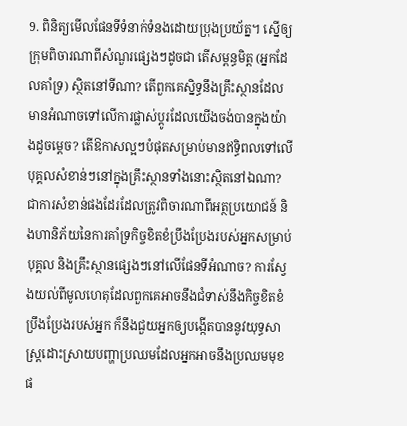9. ពិនិត្យមើលផែនទីទំនាក់ទំនងដោយប្រុងប្រយ័ត្ន។ ស្នើឲ្យក្រុមពិចារណាពីសំណួរផ្សេងៗដូចជា តើសម្ពន្ធមិត្ត (អ្នកដែលគាំទ្រ) ស្ថិតនៅទីណា? តើពួកគេស្និទ្ធនឹងគ្រឹះស្ថានដែលមានអំណាចទៅលើការផ្លាស់ប្តូរដែលយើងចង់បានក្នុងយ៉ាងដូចម្តេច? តើឱកាសល្អៗបំផុតសម្រាប់មានឥទ្ធិពលទៅលើបុគ្គលសំខាន់ៗនៅក្នុងគ្រឹះស្ថានទាំងនោះស្ថិតនៅឯណា? ជាការសំខាន់ផងដែរដែលត្រូវពិចារណាពីអត្ថប្រយោជន៍ និងហានិភ័យនៃការគាំទ្រកិច្ចខិតខំប្រឹងប្រែងរបស់អ្នកសម្រាប់បុគ្គល និងគ្រឹះស្ថានផ្សេងៗនៅលើផែនទីអំណាច? ការស្វែងយល់ពីមូលហេតុដែលពួកគេអាចនឹងជំទាស់នឹងកិច្ចខិតខំប្រឹងប្រែងរបស់អ្នក ក៏នឹងជួយអ្នកឲ្យបង្កើតបាននូវយុទ្ធសាស្ត្រដោះស្រាយបញ្ហាប្រឈមដែលអ្នកអាចនឹងប្រឈមមុខផ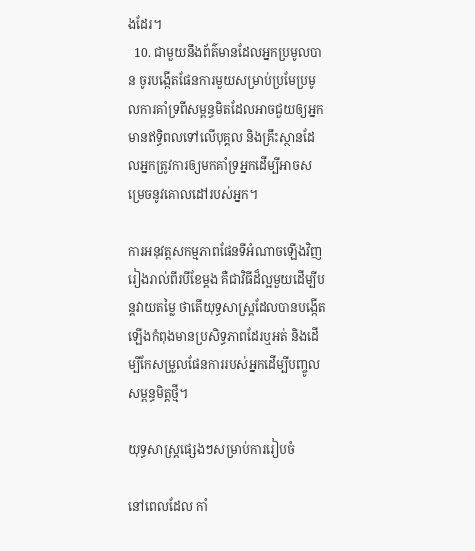ងដែរ។
  10. ជាមួយនឹងព័ត៌មានដែលអ្នកប្រមូលបាន ចូរបង្កើតផែនការមួយសម្រាប់ប្រមែប្រមូលការគាំទ្រពីសម្ពន្ធមិតដែលអាចជួយឲ្យអ្នកមានឥទ្ធិពលទៅលើបុគ្គល និងគ្រឹះស្ថានដែលអ្នកត្រូវការឲ្យមកគាំទ្រអ្នកដើម្បីអាចសម្រេចនូវគោលដៅរបស់អ្នក។

ការអនុវត្តសកម្មភាពផែនទីអំណាចឡើងវិញរៀងរាល់ពីរបីខែម្តង គឺជាវិធីដ៏ល្អមួយដើម្បីបន្តវាយតម្លៃ ថាតើយុទ្ធសាស្ត្រដែលបានបង្កើតឡើងកំពុងមានប្រសិទ្ធភាពដែរឬអត់ និងដើម្បីកែសម្រួលផែនការរបស់អ្នកដើម្បីបញ្ចូលសម្ពន្ធមិត្តថ្មី។

យុទ្ធសាស្ត្រផ្សេងៗសម្រាប់ការរៀបចំ

នៅពេលដែល កាំ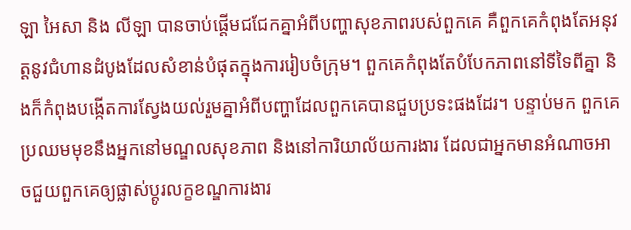ឡា អៃសា និង លីឡា បានចាប់ផ្តើមជជែកគ្នាអំពីបញ្ហាសុខភាពរបស់ពួកគេ គឺពួកគេកំពុងតែអនុវត្តនូវជំហានដំបូងដែលសំខាន់បំផុតក្នុងការរៀបចំក្រុម។ ពួកគេកំពុងតែបំបែកភាពនៅទីទៃពីគ្នា និងក៏កំពុងបង្កើតការស្វែងយល់រួមគ្នាអំពីបញ្ហាដែលពួកគេបានជួបប្រទះផងដែរ។ បន្ទាប់មក ពួកគេប្រឈមមុខនឹងអ្នកនៅមណ្ឌលសុខភាព និងនៅការិយាល័យការងារ ដែលជាអ្នកមានអំណាចអាចជួយពួកគេឲ្យផ្លាស់ប្តូរលក្ខខណ្ឌការងារ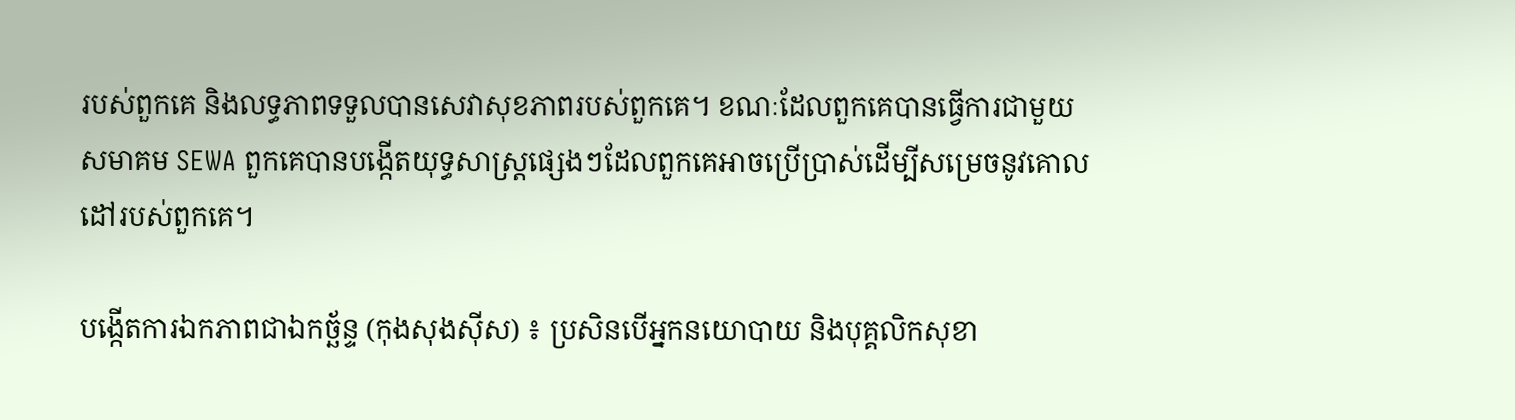របស់ពួកគេ និងលទ្ធភាពទទួលបានសេវាសុខភាពរបស់ពួកគេ។ ខណៈដែលពួកគេបានធ្វើការជាមួយសមាគម SEWA ពួកគេបានបង្កើតយុទ្ធសាស្ត្រផ្សេងៗដែលពួកគេអាចប្រើប្រាស់ដើម្បីសម្រេចនូវគោលដៅរបស់ពួកគេ។

បង្កើតការឯកភាពជាឯកច្ឆ័ន្ទ (កុងសុងស៊ីស) ៖ ប្រសិនបើអ្នកនយោបាយ និងបុគ្គលិកសុខា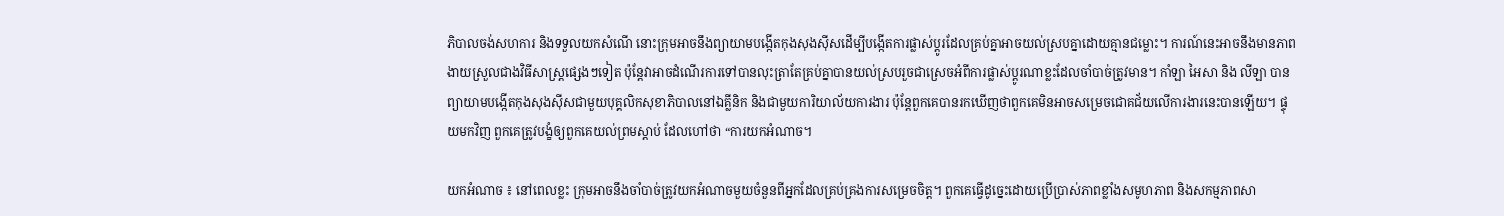ភិបាលចង់សហការ និងទទួលយកសំណើ នោះក្រុមអាចនឹងព្យាយាមបង្កើតកុងសុងស៊ីសដើម្បីបង្កើតការផ្លាស់ប្តូរដែលគ្រប់គ្នាអាចយល់ស្របគ្នាដោយគ្មានជម្លោះ។ ការណ៍នេះអាចនឹងមានភាពងាយស្រួលជាងវិធីសាស្ត្រផ្សេងៗទៀត ប៉ុន្តែវាអាចដំណើរការទៅបានលុះត្រាតែគ្រប់គ្នាបានយល់ស្របរួចជាស្រេចអំពីការផ្លាស់ប្តូរណាខ្លះដែលចាំបាច់ត្រូវមាន។ កាំឡា អៃសា និង លីឡា បានព្យាយាមបង្កើតកុងសុងស៊ីសជាមួយបុគ្គលិកសុខាភិបាលនៅឯគ្លីនិក និងជាមួយការិយាល័យការងារ ប៉ុន្តែពួកគេបានរកឃើញថាពួកគេមិនអាចសម្រេចជោគជ័យលើការងារនេះបានឡើយ។ ផ្ទុយមកវិញ ពួកគេត្រូវបង្ខំឲ្យពួកគេយល់ព្រមស្តាប់ ដែលហៅថា “ការយកអំណាច។

យកអំណាច ៖ នៅពេលខ្លះ ក្រុមអាចនឹងចាំបាច់ត្រូវយកអំណាចមួយចំនួនពីអ្នកដែលគ្រប់គ្រងការសម្រេចចិត្ត។ ពួកគេធ្វើដូច្នេះដោយប្រើប្រាស់ភាពខ្លាំងសមូហភាព និងសកម្មភាពសា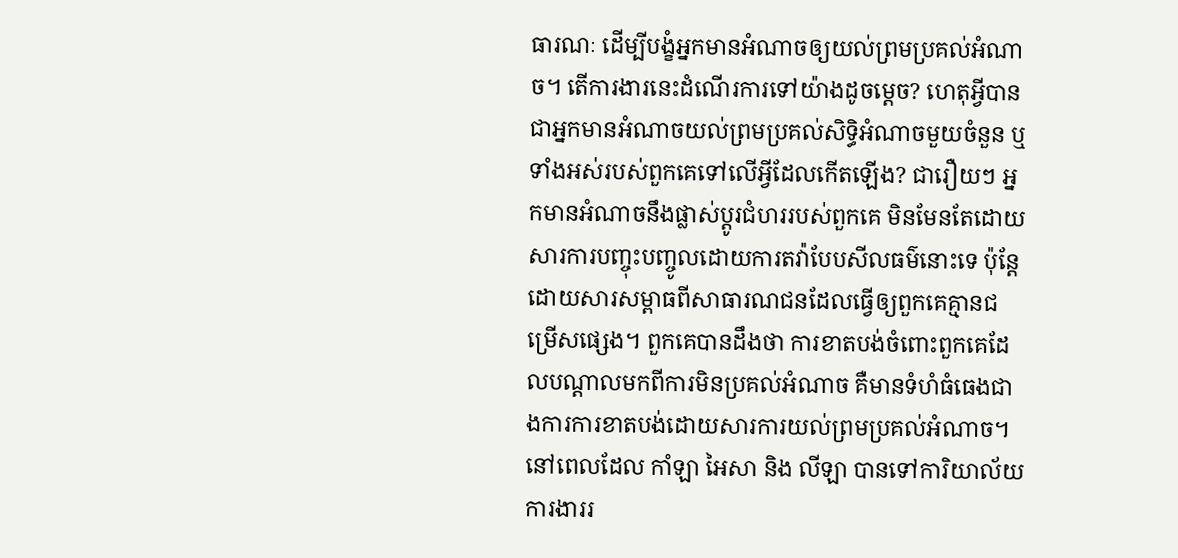ធារណៈ ដើម្បីបង្ខំអ្នកមានអំណាចឲ្យយល់ព្រមប្រគល់អំណាច។ តើការងារនេះដំណើរការទៅយ៉ាងដូចម្តេច? ហេតុអ្វីបានជាអ្នកមានអំណាចយល់ព្រមប្រគល់សិទ្ធិអំណាចមួយចំនួន ឬទាំងអស់របស់ពួកគេទៅលើអ្វីដែលកើតឡើង? ជារឿយៗ អ្នកមានអំណាចនឹងផ្លាស់ប្តូរជំហររបស់ពួកគេ មិនមែនតែដោយសារការបញ្ចុះបញ្ចូលដោយការតវ៉ាបែបសីលធម៌នោះទេ ប៉ុន្តែដោយសារសម្ពាធពីសាធារណជនដែលធ្វើឲ្យពួកគេគ្មានជម្រើសផ្សេង។ ពួកគេបានដឹងថា ការខាតបង់ចំពោះពួកគេដែលបណ្តាលមកពីការមិនប្រគល់អំណាច គឺមានទំហំធំធេងជាងការការខាតបង់ដោយសារការយល់ព្រមប្រគល់អំណាច។ នៅពេលដែល កាំឡា អៃសា និង លីឡា បានទៅការិយាល័យការងាររ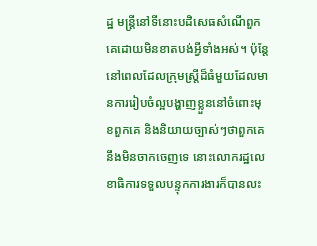ដ្ឋ មន្ត្រីនៅទីនោះបដិសេធសំណើពួកគេដោយមិនខាតបង់អ្វីទាំងអស់។ ប៉ុន្តែនៅពេលដែលក្រុមស្ត្រីដ៏ធំមួយដែលមានការរៀបចំល្អបង្ហាញខ្លួននៅចំពោះមុខពួកគេ និងនិយាយច្បាស់ៗថាពួកគេនឹងមិនចាកចេញទេ នោះលោករដ្ឋលេខាធិការទទួលបន្ទុកការងារក៏បានលះ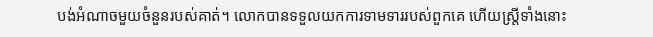បង់អំណាចមួយចំនួនរបស់គាត់។ លោកបានទទួលយកការទាមទាររបស់ពួកគេ ហើយស្ត្រីទាំងនោះ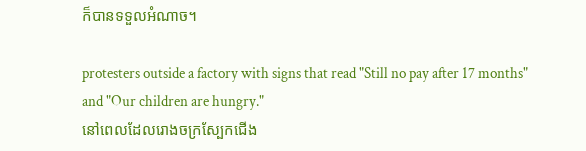ក៏បានទទួលអំណាច។

protesters outside a factory with signs that read "Still no pay after 17 months" and "Our children are hungry."
នៅពេលដែលរោងចក្រស្បែកជើង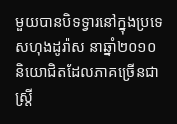មួយបានបិទទ្វារនៅក្នុងប្រទេសហុងដូរ៉ាស នាឆ្នាំ២០១០ និយោជិតដែលភាគច្រើនជាស្ត្រី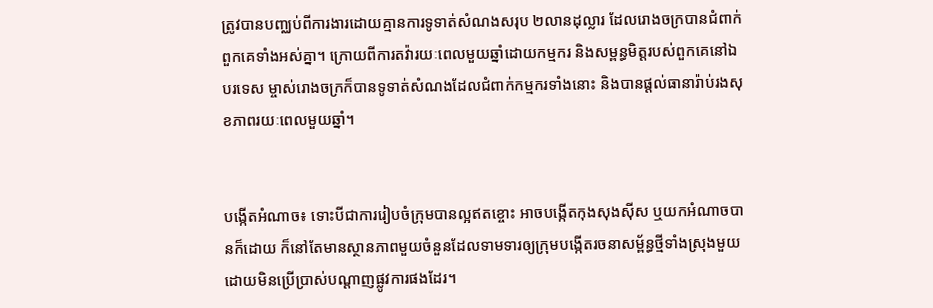ត្រូវបានបញ្ឈប់ពីការងារដោយគ្មានការទូទាត់សំណងសរុប ២លានដុល្លារ ដែលរោងចក្របានជំពាក់ពួកគេទាំងអស់គ្នា។ ក្រោយពីការតវ៉ារយៈពេលមួយឆ្នាំដោយកម្មករ និងសម្ពន្ធមិត្តរបស់ពួកគេនៅឯបរទេស ម្ចាស់រោងចក្រក៏បានទូទាត់សំណងដែលជំពាក់កម្មករទាំងនោះ និងបានផ្តល់ធានារ៉ាប់រងសុខភាពរយៈពេលមួយឆ្នាំ។


បង្កើតអំណាច៖ ទោះបីជាការរៀបចំក្រុមបានល្អឥតខ្ចោះ អាចបង្កើតកុងសុងស៊ីស ឬយកអំណាចបានក៏ដោយ ក៏នៅតែមានស្ថានភាពមួយចំនួនដែលទាមទារឲ្យក្រុមបង្កើតរចនាសម្ព័ន្ធថ្មីទាំងស្រុងមួយដោយមិនប្រើប្រាស់បណ្តាញផ្លូវការផងដែរ។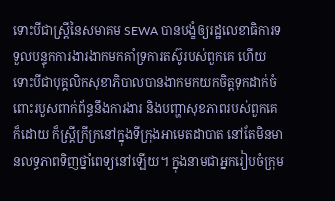ទោះបីជាស្ត្រីនៃសមាគម SEWA បានបង្ខំឲ្យរដ្ឋលេខាធិការទទួលបន្ទុកការងារងាកមកគាំទ្រការតស៊ូរបស់ពួកគេ ហើយទោះបីជាបុគ្គលិកសុខាភិបាលបានងាកមកយកចិត្តទុកដាក់ចំពោះរបួសពាក់ព័ន្ធនឹងការងារ និងបញ្ហាសុខភាពរបស់ពួកគេក៏ដោយ ក៏ស្ត្រីក្រីក្រនៅក្នុងទីក្រុងអាមេតដាបាត នៅតែមិនមានលទ្ធភាពទិញថ្នាំពេទ្យនៅឡើយ។ ក្នុងនាមជាអ្នករៀបចំក្រុម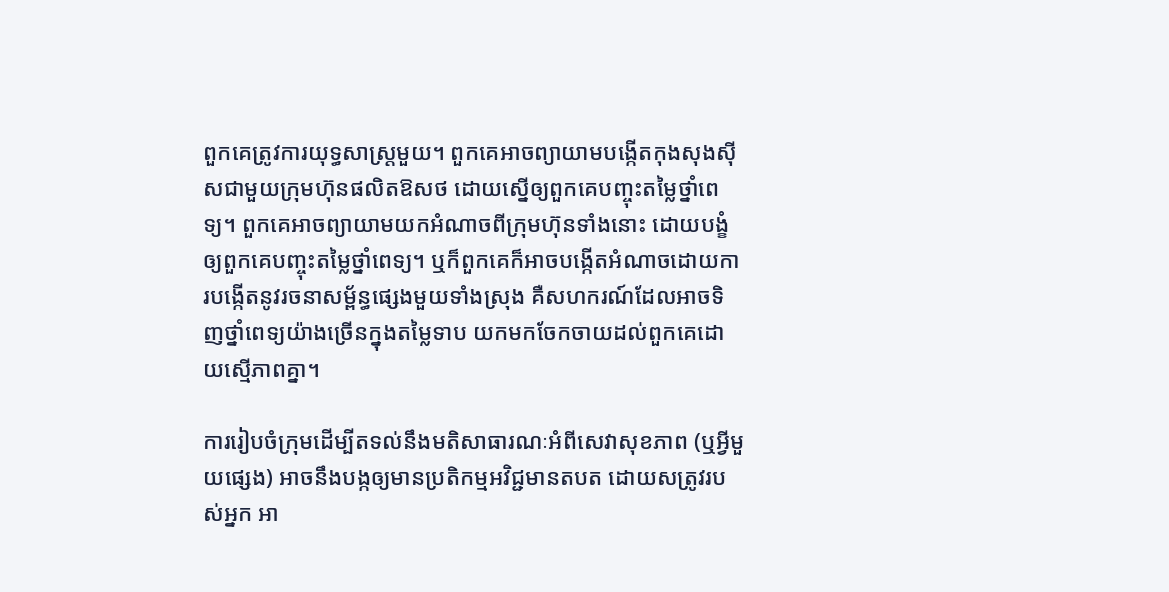ពួកគេត្រូវការយុទ្ធសាស្ត្រមួយ។ ពួកគេអាចព្យាយាមបង្កើតកុងសុងស៊ីសជាមួយក្រុមហ៊ុនផលិតឱសថ ដោយស្នើឲ្យពួកគេបញ្ចុះតម្លៃថ្នាំពេទ្យ។ ពួកគេអាចព្យាយាមយកអំណាចពីក្រុមហ៊ុនទាំងនោះ ដោយបង្ខំឲ្យពួកគេបញ្ចុះតម្លៃថ្នាំពេទ្យ។ ឬក៏ពួកគេក៏អាចបង្កើតអំណាចដោយការបង្កើតនូវរចនាសម្ព័ន្ធផ្សេងមួយទាំងស្រុង គឺសហករណ៍ដែលអាចទិញថ្នាំពេទ្យយ៉ាងច្រើនក្នុងតម្លៃទាប យកមកចែកចាយដល់ពួកគេដោយស្មើភាពគ្នា។

ការរៀបចំក្រុមដើម្បីតទល់នឹងមតិសាធារណៈអំពីសេវាសុខភាព (ឬអ្វីមួយផ្សេង) អាចនឹងបង្កឲ្យមានប្រតិកម្មអវិជ្ជមានតបត ដោយសត្រូវរបស់អ្នក អា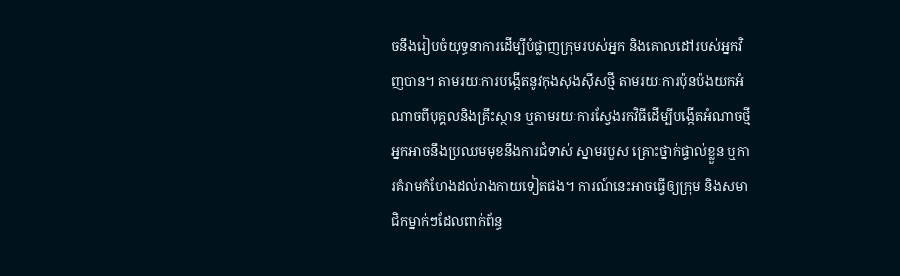ចនឹងរៀបចំយុទ្ធនាការដើម្បីបំផ្លាញក្រុមរបស់អ្នក និងគោលដៅរបស់អ្នកវិញបាន។ តាមរយៈការបង្កើតនូវកុងសុងស៊ីសថ្មី តាមរយៈការប៉ុនប៉ងយកអំណាចពីបុគ្គលនិងគ្រឹះស្ថាន ឬតាមរយៈការស្វែងរកវិធីដើម្បីបង្កើតអំណាចថ្មី អ្នកអាចនឹងប្រឈមមុខនឹងការជំទាស់ ស្នាមរបួស គ្រោះថ្នាក់ផ្ទាល់ខ្លួន ឬការគំរាមកំហែងដល់រាងកាយទៀតផង។ ការណ៍នេះអាចធ្វើឲ្យក្រុម និងសមាជិកម្នាក់ៗដែលពាក់ព័ន្ធ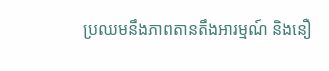ប្រឈមនឹងភាពតានតឹងអារម្មណ៍ និងនឿ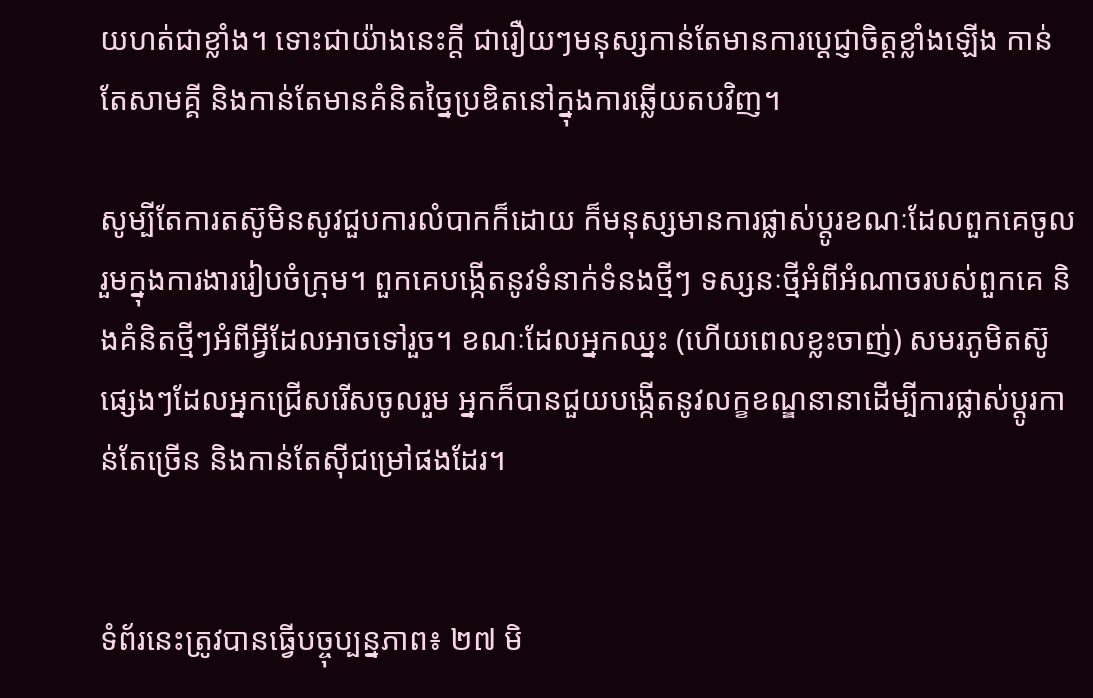យហត់ជាខ្លាំង។ ទោះជាយ៉ាងនេះក្តី ជារឿយៗមនុស្សកាន់តែមានការប្តេជ្ញាចិត្តខ្លាំងឡើង កាន់តែសាមគ្គី និងកាន់តែមានគំនិតច្នៃប្រឌិតនៅក្នុងការឆ្លើយតបវិញ។

សូម្បីតែការតស៊ូមិនសូវជួបការលំបាកក៏ដោយ ក៏មនុស្សមានការផ្លាស់ប្តូរខណៈដែលពួកគេចូលរួមក្នុងការងាររៀបចំក្រុម។ ពួកគេបង្កើតនូវទំនាក់ទំនងថ្មីៗ ទស្សនៈថ្មីអំពីអំណាចរបស់ពួកគេ និងគំនិតថ្មីៗអំពីអ្វីដែលអាចទៅរួច។ ខណៈដែលអ្នកឈ្នះ (ហើយពេលខ្លះចាញ់) សមរភូមិតស៊ូផ្សេងៗដែលអ្នកជ្រើសរើសចូលរួម អ្នកក៏បានជួយបង្កើតនូវលក្ខខណ្ឌនានាដើម្បីការផ្លាស់ប្តូរកាន់តែច្រើន និងកាន់តែស៊ីជម្រៅផងដែរ។


ទំព័រនេះត្រូវបានធ្វើបច្ចុប្បន្នភាព៖ ២៧ មិ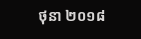ថុនា ២០១៨